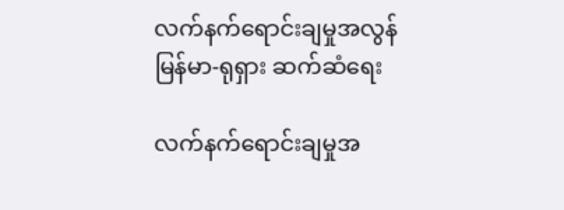လက်နက်ရောင်းချမှုအလွန် မြန်မာ-ရုရှား ဆက်ဆံရေး

လက်နက်ရောင်းချမှုအ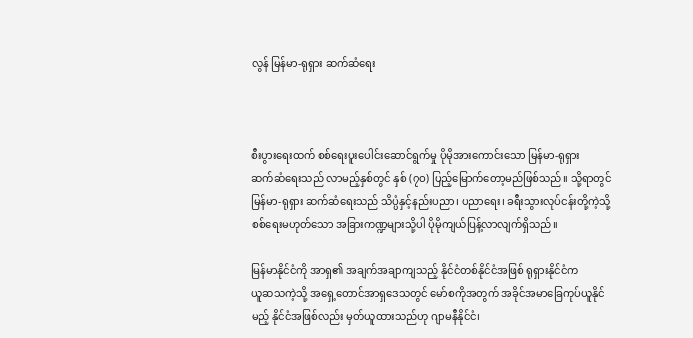လွန် မြန်မာ-ရုရှား ဆက်ဆံရေး



စီးပွားရေးထက် စစ်ရေးပူးပေါင်းဆောင်ရွက်မှု ပိုမိုအားကောင်းသော မြန်မာ-ရုရှား
ဆက်ဆံရေးသည် လာမည့်နှစ်တွင် နှစ် (၇ဝ) ပြည့်မြောက်တော့မည်ဖြစ်သည်။ သို့ရာတွင်
မြန်မာ-ရုရှား ဆက်ဆံရေးသည် သိပ္ပံနှင့်နည်းပညာ၊ ပညာရေး၊ ခရီးသွားလုပ်ငန်းတို့ကဲ့သို့
စစ်ရေးမဟုတ်သော အခြားကဏ္ဍများသို့ပါ ပိုမိုကျယ်ပြန့်လာလျက်ရှိသည်။

မြန်မာနိုင်ငံကို အာရှ၏ အချက်အချာကျသည့် နိုင်ငံတစ်နိုင်ငံအဖြစ် ရုရှားနိုင်ငံက
ယူဆသကဲ့သို့ အရှေ့တောင်အာရှဒေသတွင် မော်စကိုအတွက် အခိုင်အမာခြေကုပ်ယူနိုင်
မည့် နိုင်ငံအဖြစ်လည်း မှတ်ယူထားသည်ဟု ဂျာမနီနိုင်ငံ၊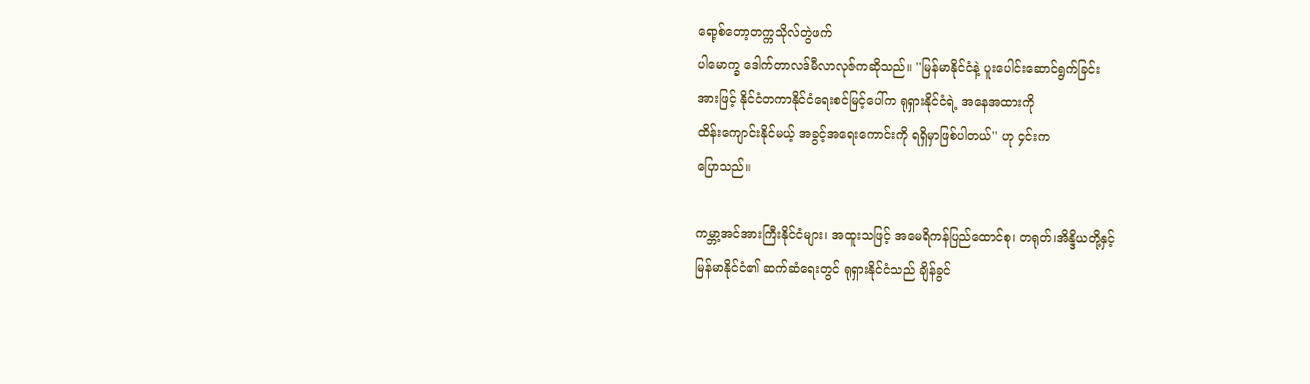ရော့စ်တော့တက္ကသိုလ်တွဲဖက်
ပါမောက္ခ ဒေါက်တာလဒ်မီလာလုဇ်ကဆိုသည်။ ''မြန်မာနိုင်ငံနဲ့ ပူးပေါင်းဆောင်ရွက်ခြင်း
အားဖြင့် နိုင်ငံတကာနိုင်ငံရေးစင်မြင့်ပေါ်က ရုရှားနိုင်ငံရဲ့ အနေအထားကို
ထိန်းကျောင်းနိုင်မယ့် အခွင့်အရေးကောင်းကို ရရှိမှာဖြစ်ပါတယ်'' ဟု ၄င်းက
ပြောသည်။

ကမ္ဘာ့အင်အားကြီးနိုင်ငံများ၊ အထူးသဖြင့် အမေရိကန်ပြည်ထောင်စု၊ တရုတ်၊အိန္ဒိယတို့နှင့်
မြန်မာနိုင်ငံ၏ ဆက်ဆံရေးတွင် ရုရှားနိုင်ငံသည် ချိန်ခွင်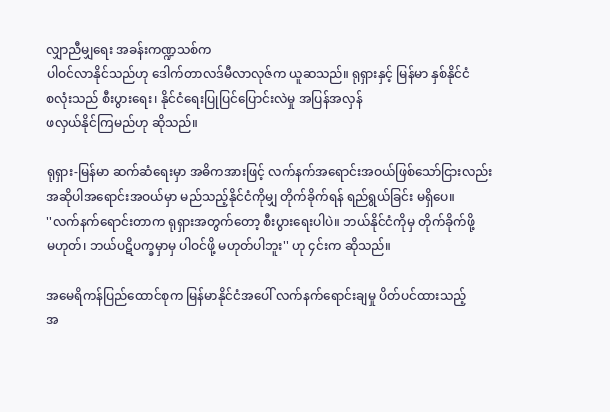လျှာညီမျှရေး အခန်းကဏ္ဍသစ်က
ပါဝင်လာနိုင်သည်ဟု ဒေါက်တာလဒ်မီလာလုဇ်က ယူဆသည်။ ရုရှားနှင့် မြန်မာ နှစ်နိုင်ငံ
စလုံးသည် စီးပွားရေး၊ နိုင်ငံရေးပြုပြင်ပြောင်းလဲမှု အပြန်အလှန်
ဖလှယ်နိုင်ကြမည်ဟု ဆိုသည်။

ရုရှား-မြန်မာ ဆက်ဆံရေးမှာ အဓိကအားဖြင့် လက်နက်အရောင်းအဝယ်ဖြစ်သော်ငြားလည်း
အဆိုပါအရောင်းအဝယ်မှာ မည်သည့်နိုင်ငံကိုမျှ တိုက်ခိုက်ရန် ရည်ရွယ်ခြင်း မရှိပေ။
''လက်နက်ရောင်းတာက ရုရှားအတွက်တော့ စီးပွားရေးပါပဲ။ ဘယ်နိုင်ငံကိုမှ တိုက်ခိုက်ဖို့
မဟုတ်၊ ဘယ်ပဋိပက္ခမှာမှ ပါဝင်ဖို့ မဟုတ်ပါဘူး'' ဟု ၄င်းက ဆိုသည်။

အမေရိကန်ပြည်ထောင်စုက မြန်မာနိုင်ငံအပေါ် လက်နက်ရောင်းချမှု ပိတ်ပင်ထားသည့်
အ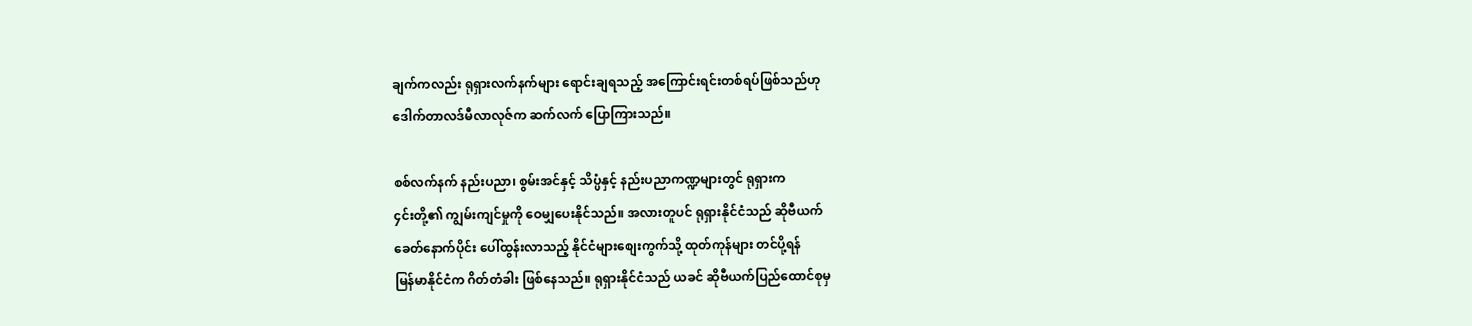ချက်ကလည်း ရုရှားလက်နက်များ ရောင်းချရသည့် အကြောင်းရင်းတစ်ရပ်ဖြစ်သည်ဟု
ဒေါက်တာလဒ်မီလာလုဇ်က ဆက်လက် ပြောကြားသည်။

စစ်လက်နက် နည်းပညာ၊ စွမ်းအင်နှင့် သိပ္ပံနှင့် နည်းပညာကဏ္ဍများတွင် ရုရှားက
၄င်းတို့၏ ကျွမ်းကျင်မှုကို ဝေမျှပေးနိုင်သည်။ အလားတူပင် ရုရှားနိုင်ငံသည် ဆိုဗီယက်
ခေတ်နောက်ပိုင်း ပေါ်ထွန်းလာသည့် နိုင်ငံများစျေးကွက်သို့ ထုတ်ကုန်များ တင်ပို့ရန်
မြန်မာနိုင်ငံက ဂိတ်တံခါး ဖြစ်နေသည်။ ရုရှားနိုင်ငံသည် ယခင် ဆိုဗီယက်ပြည်ထောင်စုမှ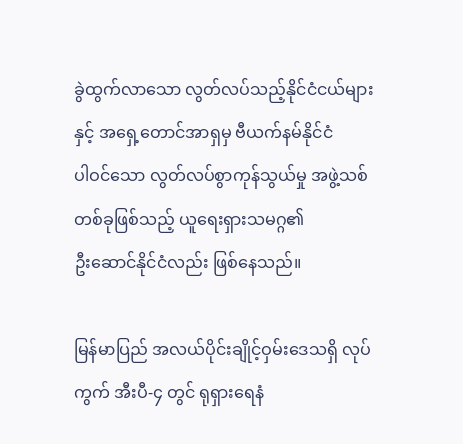ခွဲထွက်လာသော လွတ်လပ်သည့်နိုင်ငံငယ်များနှင့် အရှေ့တောင်အာရှမှ ဗီယက်နမ်နိုင်ငံ
ပါဝင်သော လွတ်လပ်စွာကုန်သွယ်မှု အဖွဲ့သစ်တစ်ခုဖြစ်သည့် ယူရေးရှားသမဂ္ဂ၏
ဦးဆောင်နိုင်ငံလည်း ဖြစ်နေသည်။

မြန်မာပြည် အလယ်ပိုင်းချိုင့်ဝှမ်းဒေသရှိ လုပ်ကွက် အီးပီ-၄ တွင် ရုရှားရေနံ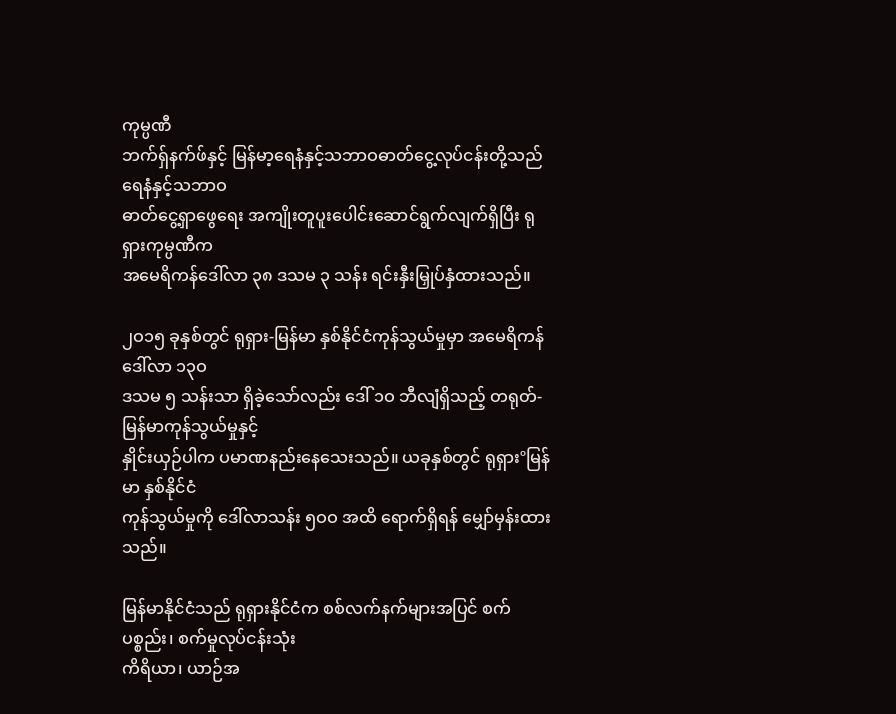ကုမ္ပဏီ
ဘက်ရှ်နက်ဖ်နှင့် မြန်မာ့ရေနံနှင့်သဘာဝဓာတ်ငွေ့လုပ်ငန်းတို့သည် ရေနံနှင့်သဘာဝ
ဓာတ်ငွေ့ရှာဖွေရေး အကျိုးတူပူးပေါင်းဆောင်ရွက်လျက်ရှိပြီး ရုရှားကုမ္ပဏီက
အမေရိကန်ဒေါ်လာ ၃၈ ဒသမ ၃ သန်း ရင်းနှီးမြှုပ်နှံထားသည်။

၂ဝ၁၅ ခုနှစ်တွင် ရုရှား-မြန်မာ နှစ်နိုင်ငံကုန်သွယ်မှုမှာ အမေရိကန်ဒေါ်လာ ၁၃ဝ
ဒသမ ၅ သန်းသာ ရှိခဲ့သော်လည်း ဒေါ် ၁ဝ ဘီလျံရှိသည့် တရုတ်-မြန်မာကုန်သွယ်မှုနှင့်
နှိုင်းယှဉ်ပါက ပမာဏနည်းနေသေးသည်။ ယခုနှစ်တွင် ရုရှားºမြန်မာ နှစ်နိုင်ငံ
ကုန်သွယ်မှုကို ဒေါ်လာသန်း ၅ဝဝ အထိ ရောက်ရှိရန် မျှော်မှန်းထားသည်။

မြန်မာနိုင်ငံသည် ရုရှားနိုင်ငံက စစ်လက်နက်များအပြင် စက်ပစ္စည်း၊ စက်မှုလုပ်ငန်းသုံး
ကိရိယာ၊ ယာဉ်အ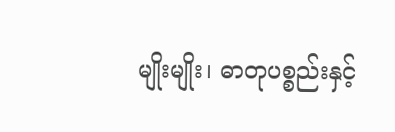မျိုးမျိုး၊ ဓာတုပစ္စည်းနှင့်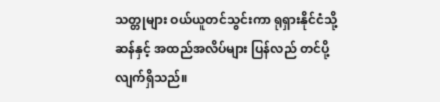သတ္တုများ ဝယ်ယူတင်သွင်းကာ ရုရှားနိုင်ငံသို့
ဆန်နှင့် အထည်အလိပ်များ ပြန်လည် တင်ပို့လျက်ရှိသည်။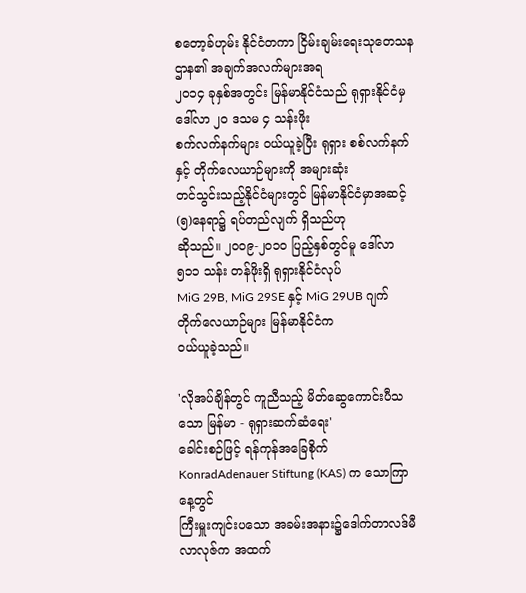စတော့ခ်ဟုမ်း နိုင်ငံတကာ ငြိမ်းချမ်းရေးသုတေသနဌာန၏ အချက်အလက်များအရ
၂ဝ၁၄ ခုနှစ်အတွင်း မြန်မာနိုင်ငံသည် ရုရှားနိုင်ငံမှ ဒေါ်လာ ၂ဝ ဒသမ ၄ သန်းဖိုး
စက်လက်နက်များ ဝယ်ယူခဲ့ပြီး ရုရှား စစ်လက်နက်နှင့် တိုက်လေယာဉ်များကို အများဆုံး
တင်သွင်းသည့်နိုင်ငံများတွင် မြန်မာနိုင်ငံမှာအဆင့် (၅)နေရာ၌ ရပ်တည်လျက် ရှိသည်ဟု
ဆိုသည်။ ၂ဝဝ၉-၂ဝ၁ဝ ပြည့်နှစ်တွင်မူ ဒေါ်လာ ၅၁၁ သန်း တန်ဖိုးရှိ ရုရှားနိုင်ငံလုပ်
MiG 29B, MiG 29SE နှင့် MiG 29UB ဂျက်တိုက်လေယာဉ်များ မြန်မာနိုင်ငံက
ဝယ်ယူခဲ့သည်။

'လိုအပ်ချိန်တွင် ကူညီသည့် မိတ်ဆွေကောင်းပီသသော မြန်မာ - ရုရှားဆက်ဆံရေး'
ခေါင်းစဉ်ဖြင့် ရန်ကုန်အခြေစိုက် KonradAdenauer Stiftung (KAS) က သောကြာနေ့တွင်
ကြီးမှူးကျင်းပသော အခမ်းအနား၌ဒေါက်တာလဒ်မီလာလုဇ်က အထက်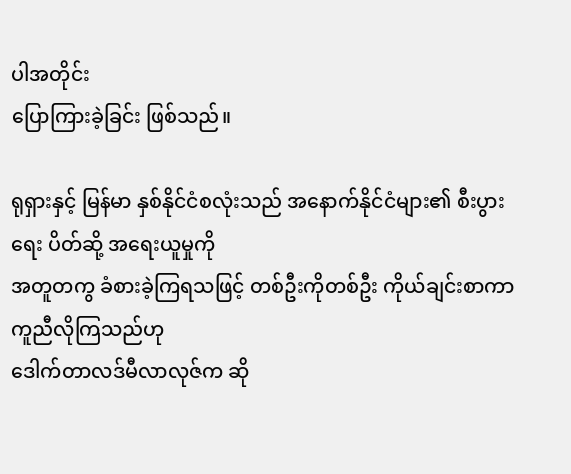ပါအတိုင်း
ပြောကြားခဲ့ခြင်း ဖြစ်သည်။

ရုရှားနှင့် မြန်မာ နှစ်နိုင်ငံစလုံးသည် အနောက်နိုင်ငံများ၏ စီးပွားရေး ပိတ်ဆို့ အရေးယူမှုကို
အတူတကွ ခံစားခဲ့ကြရသဖြင့် တစ်ဦးကိုတစ်ဦး ကိုယ်ချင်းစာကာ ကူညီလိုကြသည်ဟု
ဒေါက်တာလဒ်မီလာလုဇ်က ဆို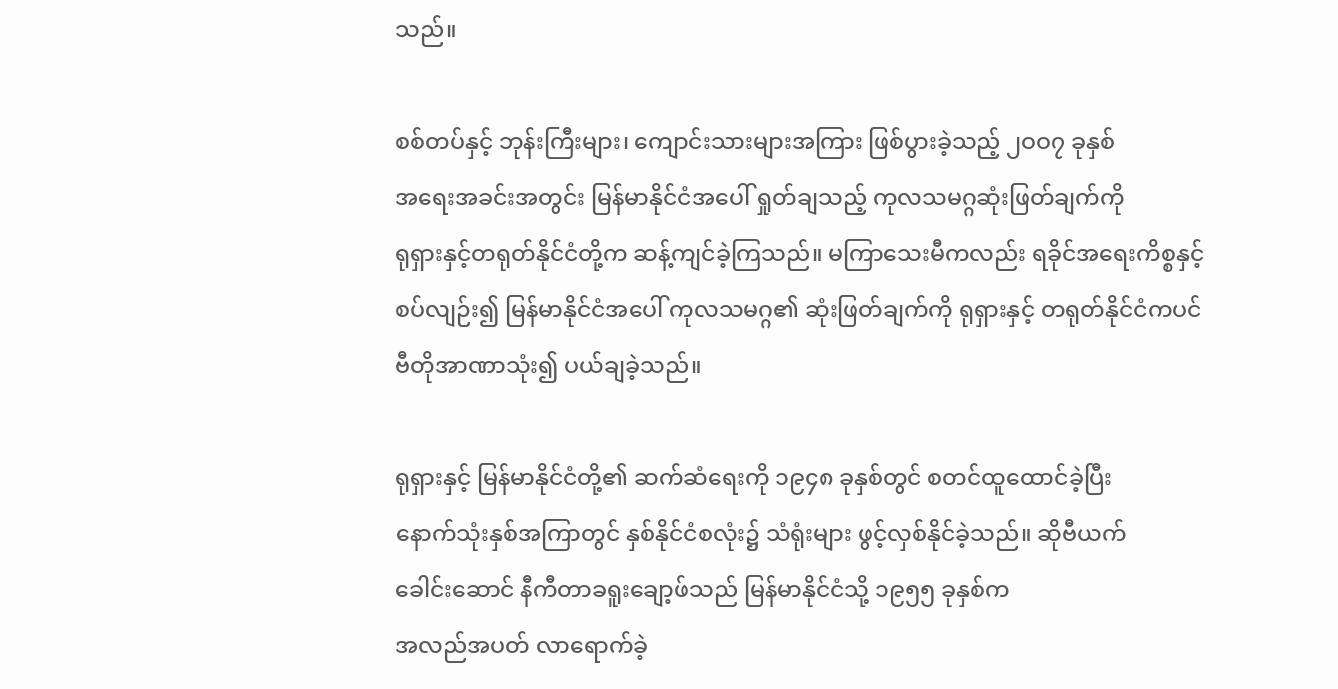သည်။

စစ်တပ်နှင့် ဘုန်းကြီးများ၊ ကျောင်းသားများအကြား ဖြစ်ပွားခဲ့သည့် ၂ဝဝ၇ ခုနှစ်
အရေးအခင်းအတွင်း မြန်မာနိုင်ငံအပေါ် ရှုတ်ချသည့် ကုလသမဂ္ဂဆုံးဖြတ်ချက်ကို
ရုရှားနှင့်တရုတ်နိုင်ငံတို့က ဆန့်ကျင်ခဲ့ကြသည်။ မကြာသေးမီကလည်း ရခိုင်အရေးကိစ္စနှင့်
စပ်လျဉ်း၍ မြန်မာနိုင်ငံအပေါ် ကုလသမဂ္ဂ၏ ဆုံးဖြတ်ချက်ကို ရုရှားနှင့် တရုတ်နိုင်ငံကပင်
ဗီတိုအာဏာသုံး၍ ပယ်ချခဲ့သည်။

ရုရှားနှင့် မြန်မာနိုင်ငံတို့၏ ဆက်ဆံရေးကို ၁၉၄၈ ခုနှစ်တွင် စတင်ထူထောင်ခဲ့ပြီး
နောက်သုံးနှစ်အကြာတွင် နှစ်နိုင်ငံစလုံး၌ သံရုံးများ ဖွင့်လှစ်နိုင်ခဲ့သည်။ ဆိုဗီယက်
ခေါင်းဆောင် နီကီတာခရူးချော့ဖ်သည် မြန်မာနိုင်ငံသို့ ၁၉၅၅ ခုနှစ်က
အလည်အပတ် လာရောက်ခဲ့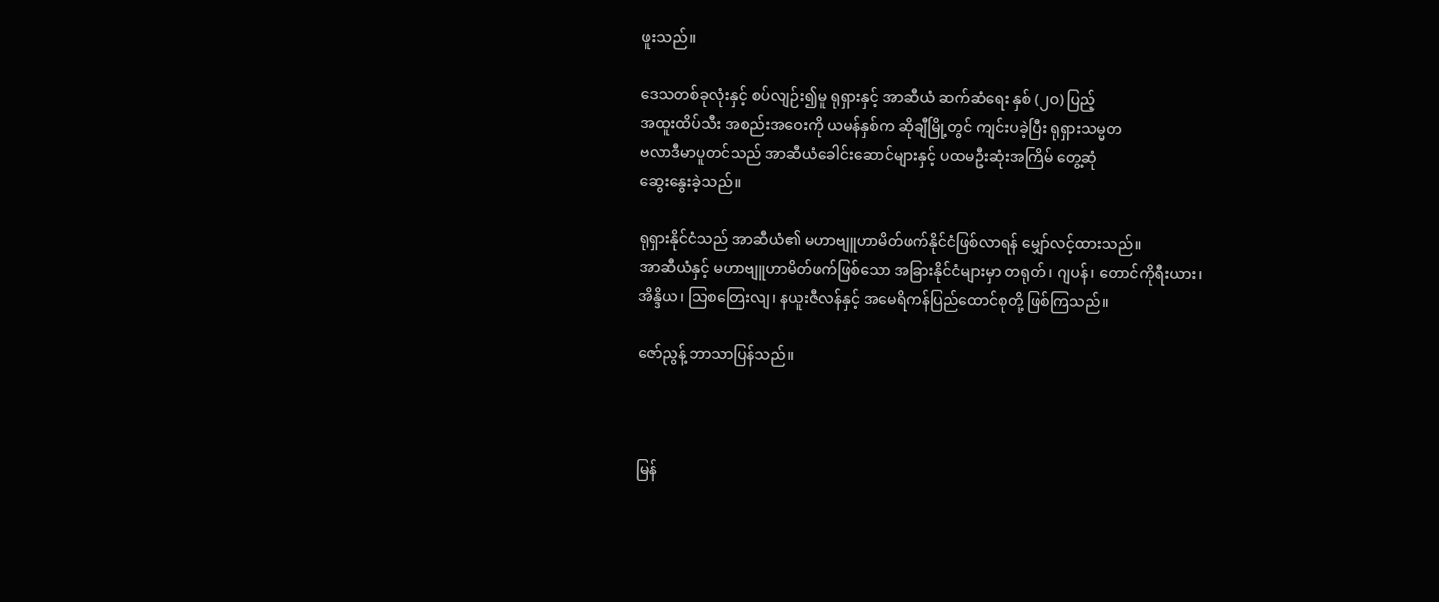ဖူးသည်။

ဒေသတစ်ခုလုံးနှင့် စပ်လျဉ်း၍မူ ရုရှားနှင့် အာဆီယံ ဆက်ဆံရေး နှစ် (၂ဝ) ပြည့်
အထူးထိပ်သီး အစည်းအဝေးကို ယမန်နှစ်က ဆိုချီမြို့တွင် ကျင်းပခဲ့ပြီး ရုရှားသမ္မတ
ဗလာဒီမာပူတင်သည် အာဆီယံခေါင်းဆောင်များနှင့် ပထမဦးဆုံးအကြိမ် တွေ့ဆုံ
ဆွေးနွေးခဲ့သည်။

ရုရှားနိုင်ငံသည် အာဆီယံ၏ မဟာဗျူဟာမိတ်ဖက်နိုင်ငံဖြစ်လာရန် မျှော်လင့်ထားသည်။
အာဆီယံနှင့် မဟာဗျူဟာမိတ်ဖက်ဖြစ်သော အခြားနိုင်ငံများမှာ တရုတ်၊ ဂျပန်၊ တောင်ကိုရီးယား၊
အိန္ဒိယ၊ သြစတြေးလျ၊ နယူးဇီလန်နှင့် အမေရိကန်ပြည်ထောင်စုတို့ ဖြစ်ကြသည်။

ဇော်ညွန့် ဘာသာပြန်သည်။



မြန်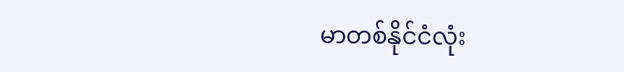မာတစ်နိုင်ငံလုံး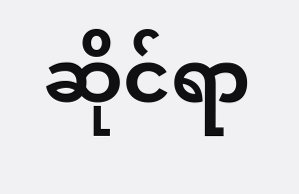ဆိုင်ရာ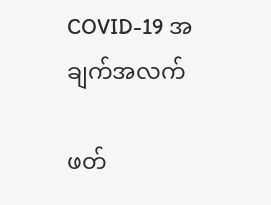COVID-19 အချက်အလက်

ဖတ်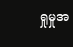ရှုမှုအ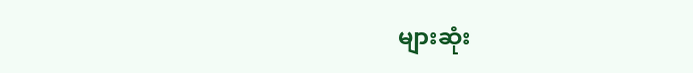များဆုံး